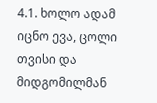4.1. ხოლო ადამ იცნო ევა, ცოლი თვისი და მიდგომილმან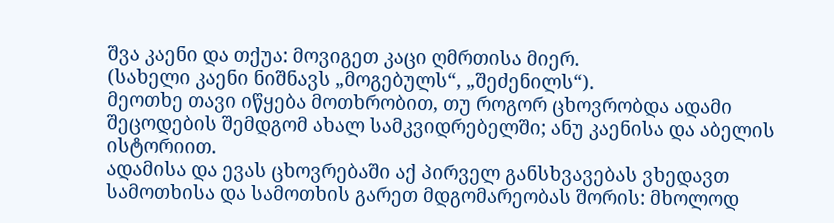შვა კაენი და თქუა: მოვიგეთ კაცი ღმრთისა მიერ.
(სახელი კაენი ნიშნავს „მოგებულს“, „შეძენილს“).
მეოთხე თავი იწყება მოთხრობით, თუ როგორ ცხოვრობდა ადამი შეცოდების შემდგომ ახალ სამკვიდრებელში; ანუ კაენისა და აბელის ისტორიით.
ადამისა და ევას ცხოვრებაში აქ პირველ განსხვავებას ვხედავთ სამოთხისა და სამოთხის გარეთ მდგომარეობას შორის: მხოლოდ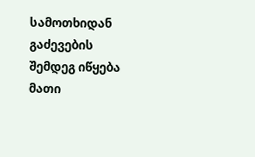სამოთხიდან გაძევების შემდეგ იწყება მათი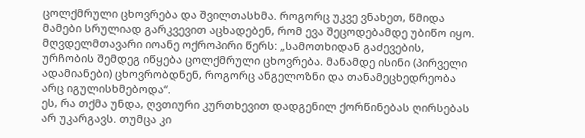ცოლქმრული ცხოვრება და შვილთასხმა. როგორც უკვე ვნახეთ, წმიდა მამები სრულიად გარკვევით აცხადებენ, რომ ევა შეცოდებამდე უბიწო იყო. მღვდელმთავარი იოანე ოქროპირი წერს: „სამოთხიდან გაძევების, ურჩობის შემდეგ იწყება ცოლქმრული ცხოვრება. მანამდე ისინი (პირველი ადამიანები) ცხოვრობდნენ, როგორც ანგელოზნი და თანამეცხედრეობა არც იგულისხმებოდა“.
ეს, რა თქმა უნდა, ღვთიური კურთხევით დადგენილ ქორწინებას ღირსებას არ უკარგავს. თუმცა კი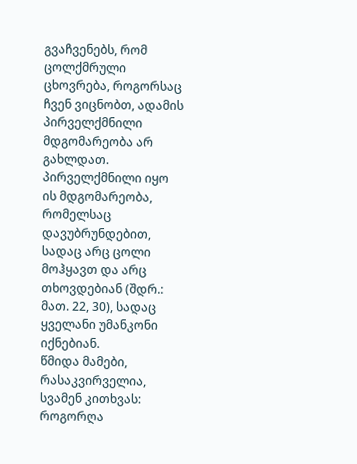გვაჩვენებს, რომ ცოლქმრული ცხოვრება, როგორსაც ჩვენ ვიცნობთ, ადამის პირველქმნილი მდგომარეობა არ გახლდათ. პირველქმნილი იყო ის მდგომარეობა, რომელსაც დავუბრუნდებით, სადაც არც ცოლი მოჰყავთ და არც თხოვდებიან (შდრ.: მათ. 22, 30), სადაც ყველანი უმანკონი იქნებიან.
წმიდა მამები, რასაკვირველია, სვამენ კითხვას: როგორღა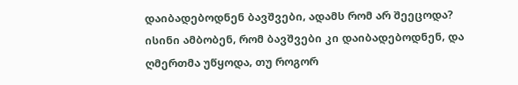დაიბადებოდნენ ბავშვები, ადამს რომ არ შეეცოდა? ისინი ამბობენ, რომ ბავშვები კი დაიბადებოდნენ, და ღმერთმა უწყოდა, თუ როგორ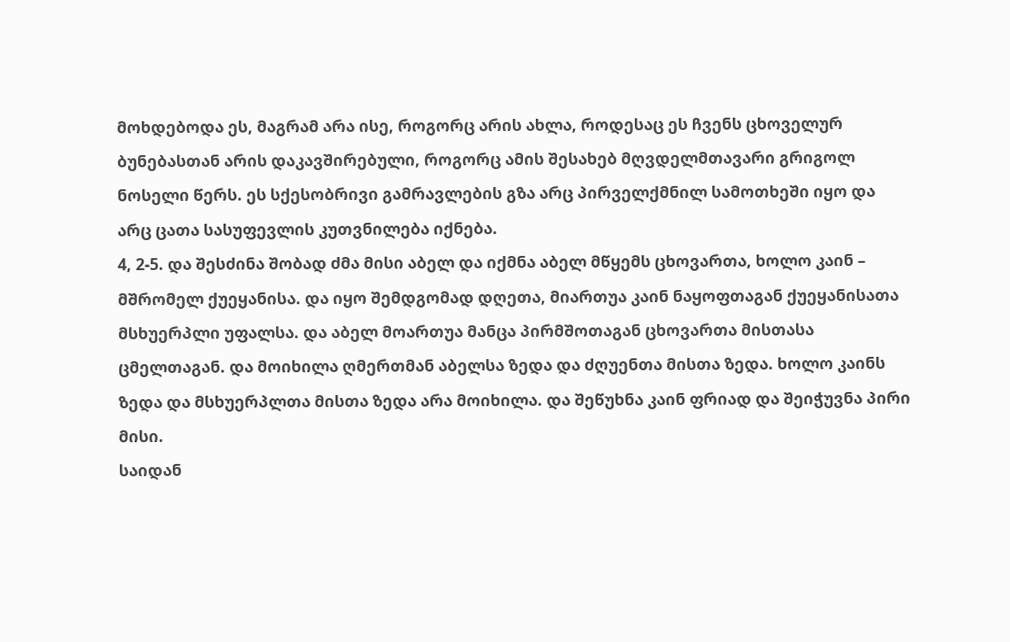მოხდებოდა ეს, მაგრამ არა ისე, როგორც არის ახლა, როდესაც ეს ჩვენს ცხოველურ ბუნებასთან არის დაკავშირებული, როგორც ამის შესახებ მღვდელმთავარი გრიგოლ ნოსელი წერს. ეს სქესობრივი გამრავლების გზა არც პირველქმნილ სამოთხეში იყო და არც ცათა სასუფევლის კუთვნილება იქნება.
4, 2-5. და შესძინა შობად ძმა მისი აბელ და იქმნა აბელ მწყემს ცხოვართა, ხოლო კაინ – მშრომელ ქუეყანისა. და იყო შემდგომად დღეთა, მიართუა კაინ ნაყოფთაგან ქუეყანისათა მსხუერპლი უფალსა. და აბელ მოართუა მანცა პირმშოთაგან ცხოვართა მისთასა ცმელთაგან. და მოიხილა ღმერთმან აბელსა ზედა და ძღუენთა მისთა ზედა. ხოლო კაინს ზედა და მსხუერპლთა მისთა ზედა არა მოიხილა. და შეწუხნა კაინ ფრიად და შეიჭუვნა პირი მისი.
საიდან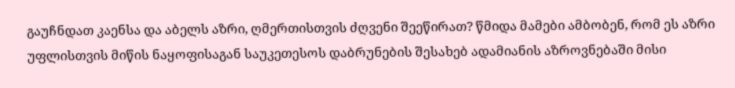გაუჩნდათ კაენსა და აბელს აზრი, ღმერთისთვის ძღვენი შეეწირათ? წმიდა მამები ამბობენ, რომ ეს აზრი უფლისთვის მიწის ნაყოფისაგან საუკეთესოს დაბრუნების შესახებ ადამიანის აზროვნებაში მისი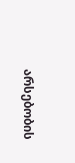არსებობის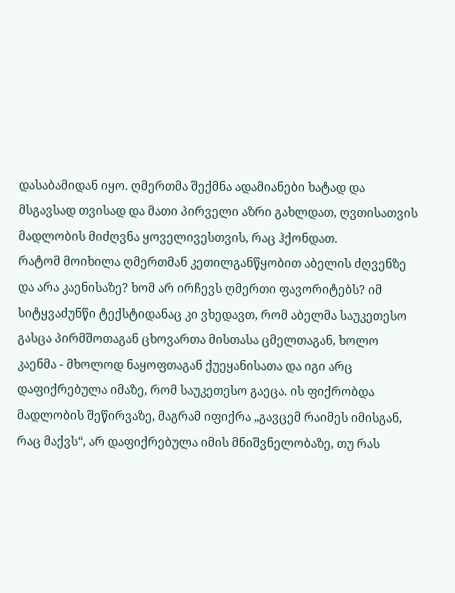დასაბამიდან იყო. ღმერთმა შექმნა ადამიანები ხატად და მსგავსად თვისად და მათი პირველი აზრი გახლდათ, ღვთისათვის მადლობის მიძღვნა ყოველივესთვის, რაც ჰქონდათ.
რატომ მოიხილა ღმერთმან კეთილგანწყობით აბელის ძღვენზე და არა კაენისაზე? ხომ არ ირჩევს ღმერთი ფავორიტებს? იმ სიტყვაძუნწი ტექსტიდანაც კი ვხედავთ, რომ აბელმა საუკეთესო გასცა პირმშოთაგან ცხოვართა მისთასა ცმელთაგან, ხოლო კაენმა - მხოლოდ ნაყოფთაგან ქუეყანისათა და იგი არც დაფიქრებულა იმაზე, რომ საუკეთესო გაეცა. ის ფიქრობდა მადლობის შეწირვაზე, მაგრამ იფიქრა „გავცემ რაიმეს იმისგან, რაც მაქვს“, არ დაფიქრებულა იმის მნიშვნელობაზე, თუ რას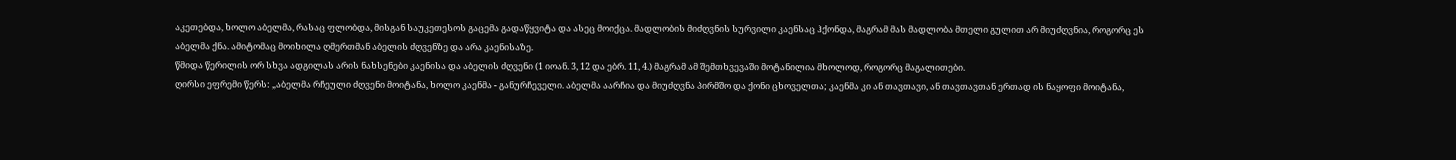აკეთებდა, ხოლო აბელმა, რასაც ფლობდა, მისგან საუკეთესოს გაცემა გადაწყვიტა და ასეც მოიქცა. მადლობის მიძღვნის სურვილი კაენსაც ჰქონდა, მაგრამ მას მადლობა მთელი გულით არ მიუძღვნია, როგორც ეს აბელმა ქნა. ამიტომაც მოიხილა ღმერთმან აბელის ძღვენზე და არა კაენისაზე.
წმიდა წერილის ორ სხვა ადგილას არის ნახსენები კაენისა და აბელის ძღვენი (1 იოან. 3, 12 და ებრ. 11, 4.) მაგრამ ამ შემთხვევაში მოტანილია მხოლოდ, როგორც მაგალითები.
ღირსი ეფრემი წერს: „აბელმა რჩეული ძღვენი მოიტანა, ხოლო კაენმა - განურჩეველი. აბელმა აარჩია და მიუძღვნა პირმშო და ქონი ცხოველთა; კაენმა კი ან თავთავი, ან თავთავთან ერთად ის ნაყოფი მოიტანა,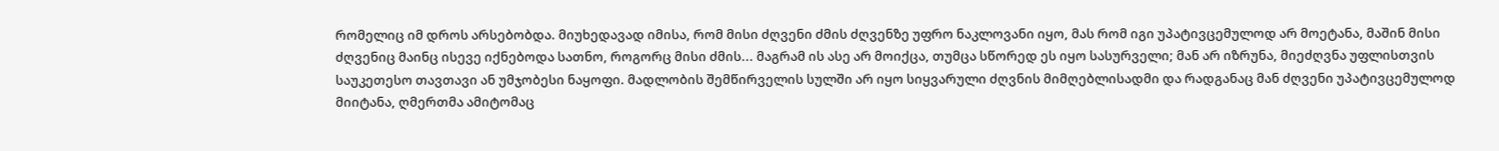რომელიც იმ დროს არსებობდა. მიუხედავად იმისა, რომ მისი ძღვენი ძმის ძღვენზე უფრო ნაკლოვანი იყო, მას რომ იგი უპატივცემულოდ არ მოეტანა, მაშინ მისი ძღვენიც მაინც ისევე იქნებოდა სათნო, როგორც მისი ძმის... მაგრამ ის ასე არ მოიქცა, თუმცა სწორედ ეს იყო სასურველი; მან არ იზრუნა, მიეძღვნა უფლისთვის საუკეთესო თავთავი ან უმჯობესი ნაყოფი. მადლობის შემწირველის სულში არ იყო სიყვარული ძღვნის მიმღებლისადმი და რადგანაც მან ძღვენი უპატივცემულოდ მიიტანა, ღმერთმა ამიტომაც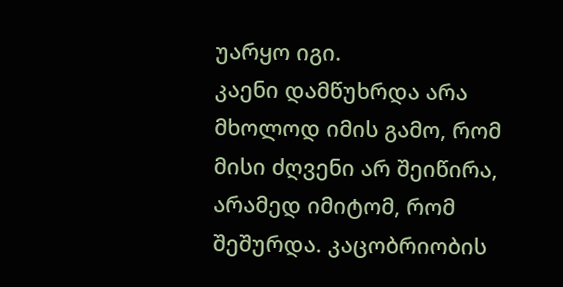უარყო იგი.
კაენი დამწუხრდა არა მხოლოდ იმის გამო, რომ მისი ძღვენი არ შეიწირა, არამედ იმიტომ, რომ შეშურდა. კაცობრიობის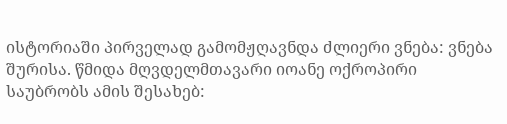ისტორიაში პირველად გამომჟღავნდა ძლიერი ვნება: ვნება შურისა. წმიდა მღვდელმთავარი იოანე ოქროპირი საუბრობს ამის შესახებ: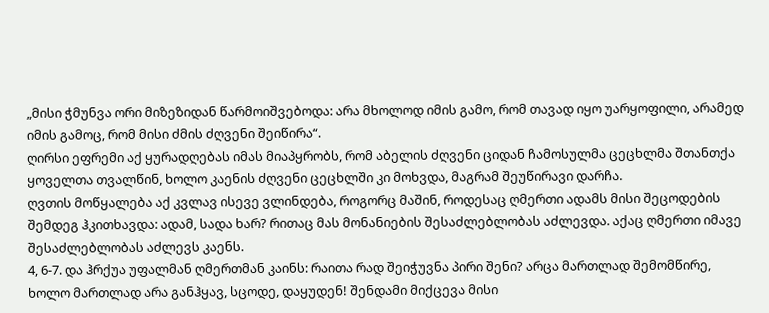„მისი ჭმუნვა ორი მიზეზიდან წარმოიშვებოდა: არა მხოლოდ იმის გამო, რომ თავად იყო უარყოფილი, არამედ იმის გამოც, რომ მისი ძმის ძღვენი შეიწირა“.
ღირსი ეფრემი აქ ყურადღებას იმას მიაპყრობს, რომ აბელის ძღვენი ციდან ჩამოსულმა ცეცხლმა შთანთქა ყოველთა თვალწინ, ხოლო კაენის ძღვენი ცეცხლში კი მოხვდა, მაგრამ შეუწირავი დარჩა.
ღვთის მოწყალება აქ კვლავ ისევე ვლინდება, როგორც მაშინ, როდესაც ღმერთი ადამს მისი შეცოდების შემდეგ ჰკითხავდა: ადამ, სადა ხარ? რითაც მას მონანიების შესაძლებლობას აძლევდა. აქაც ღმერთი იმავე შესაძლებლობას აძლევს კაენს.
4, 6-7. და ჰრქუა უფალმან ღმერთმან კაინს: რაითა რად შეიჭუვნა პირი შენი? არცა მართლად შემომწირე, ხოლო მართლად არა განჰყავ, სცოდე, დაყუდენ! შენდამი მიქცევა მისი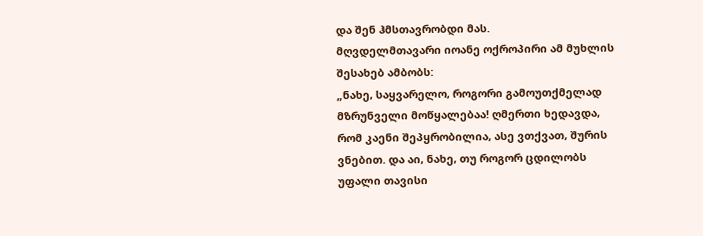და შენ ჰმსთავრობდი მას.
მღვდელმთავარი იოანე ოქროპირი ამ მუხლის შესახებ ამბობს:
„ნახე, საყვარელო, როგორი გამოუთქმელად მზრუნველი მოწყალებაა! ღმერთი ხედავდა, რომ კაენი შეპყრობილია, ასე ვთქვათ, შურის ვნებით. და აი, ნახე, თუ როგორ ცდილობს უფალი თავისი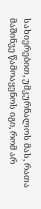სახიერებით, უმკურნალოს მას, რათა მაშინვე წამოაყენოს იგი, რომ არ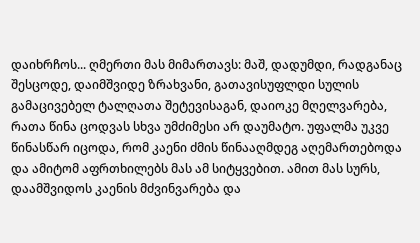დაიხრჩოს... ღმერთი მას მიმართავს: მაშ, დადუმდი, რადგანაც შესცოდე, დაიმშვიდე ზრახვანი, გათავისუფლდი სულის გამაცივებელ ტალღათა შეტევისაგან, დაიოკე მღელვარება, რათა წინა ცოდვას სხვა უმძიმესი არ დაუმატო. უფალმა უკვე წინასწარ იცოდა, რომ კაენი ძმის წინააღმდეგ აღემართებოდა და ამიტომ აფრთხილებს მას ამ სიტყვებით. ამით მას სურს, დაამშვიდოს კაენის მძვინვარება და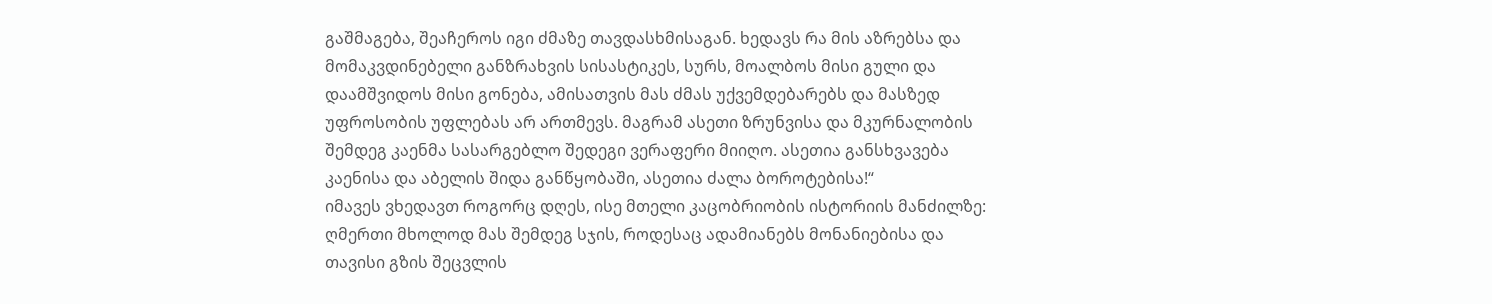გაშმაგება, შეაჩეროს იგი ძმაზე თავდასხმისაგან. ხედავს რა მის აზრებსა და მომაკვდინებელი განზრახვის სისასტიკეს, სურს, მოალბოს მისი გული და დაამშვიდოს მისი გონება, ამისათვის მას ძმას უქვემდებარებს და მასზედ უფროსობის უფლებას არ ართმევს. მაგრამ ასეთი ზრუნვისა და მკურნალობის შემდეგ კაენმა სასარგებლო შედეგი ვერაფერი მიიღო. ასეთია განსხვავება კაენისა და აბელის შიდა განწყობაში, ასეთია ძალა ბოროტებისა!“
იმავეს ვხედავთ როგორც დღეს, ისე მთელი კაცობრიობის ისტორიის მანძილზე: ღმერთი მხოლოდ მას შემდეგ სჯის, როდესაც ადამიანებს მონანიებისა და თავისი გზის შეცვლის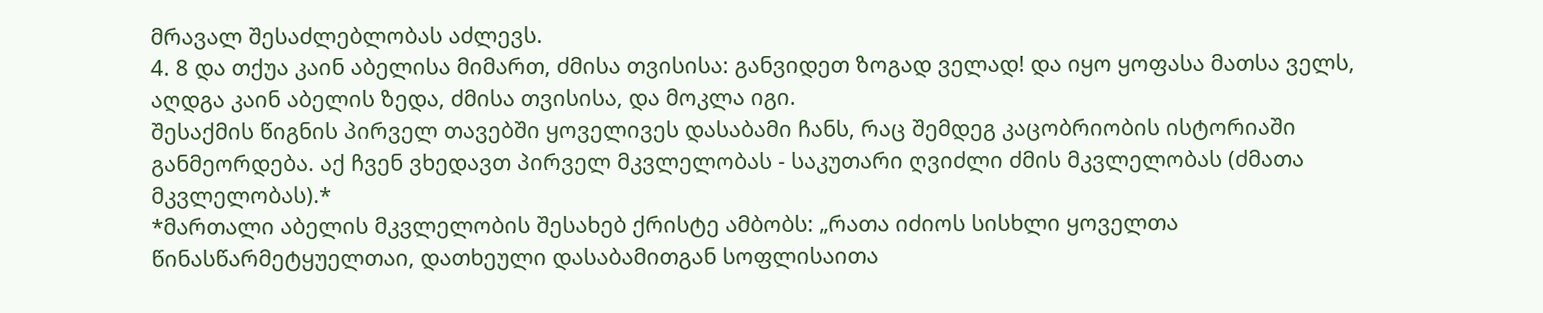მრავალ შესაძლებლობას აძლევს.
4. 8 და თქუა კაინ აბელისა მიმართ, ძმისა თვისისა: განვიდეთ ზოგად ველად! და იყო ყოფასა მათსა ველს, აღდგა კაინ აბელის ზედა, ძმისა თვისისა, და მოკლა იგი.
შესაქმის წიგნის პირველ თავებში ყოველივეს დასაბამი ჩანს, რაც შემდეგ კაცობრიობის ისტორიაში განმეორდება. აქ ჩვენ ვხედავთ პირველ მკვლელობას - საკუთარი ღვიძლი ძმის მკვლელობას (ძმათა მკვლელობას).*
*მართალი აბელის მკვლელობის შესახებ ქრისტე ამბობს: „რათა იძიოს სისხლი ყოველთა წინასწარმეტყუელთაი, დათხეული დასაბამითგან სოფლისაითა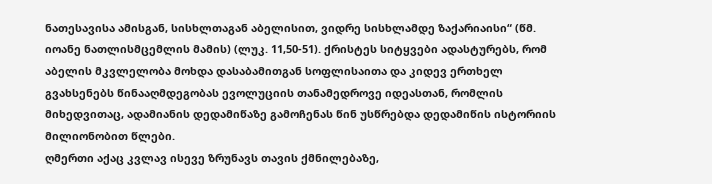ნათესავისა ამისგან, სისხლთაგან აბელისით, ვიდრე სისხლამდე ზაქარიაისი“ (წმ. იოანე ნათლისმცემლის მამის) (ლუკ. 11,50-51). ქრისტეს სიტყვები ადასტურებს, რომ აბელის მკვლელობა მოხდა დასაბამითგან სოფლისაითა და კიდევ ერთხელ გვახსენებს წინააღმდეგობას ევოლუციის თანამედროვე იდეასთან, რომლის მიხედვითაც, ადამიანის დედამიწაზე გამოჩენას წინ უსწრებდა დედამიწის ისტორიის მილიონობით წლები.
ღმერთი აქაც კვლავ ისევე ზრუნავს თავის ქმნილებაზე,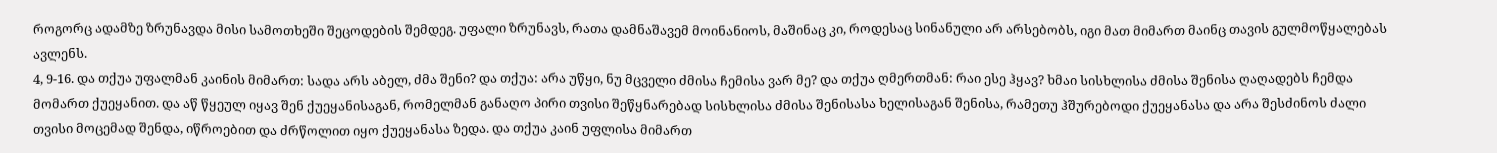როგორც ადამზე ზრუნავდა მისი სამოთხეში შეცოდების შემდეგ. უფალი ზრუნავს, რათა დამნაშავემ მოინანიოს, მაშინაც კი, როდესაც სინანული არ არსებობს, იგი მათ მიმართ მაინც თავის გულმოწყალებას ავლენს.
4, 9-16. და თქუა უფალმან კაინის მიმართ: სადა არს აბელ, ძმა შენი? და თქუა: არა უწყი, ნუ მცველი ძმისა ჩემისა ვარ მე? და თქუა ღმერთმან: რაი ესე ჰყავ? ხმაი სისხლისა ძმისა შენისა ღაღადებს ჩემდა მომართ ქუეყანით. და აწ წყეულ იყავ შენ ქუეყანისაგან, რომელმან განაღო პირი თვისი შეწყნარებად სისხლისა ძმისა შენისასა ხელისაგან შენისა, რამეთუ ჰშურებოდი ქუეყანასა და არა შესძინოს ძალი თვისი მოცემად შენდა, იწროებით და ძრწოლით იყო ქუეყანასა ზედა. და თქუა კაინ უფლისა მიმართ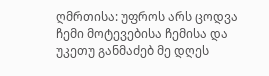ღმრთისა: უფროს არს ცოდვა ჩემი მოტევებისა ჩემისა და უკეთუ განმაძებ მე დღეს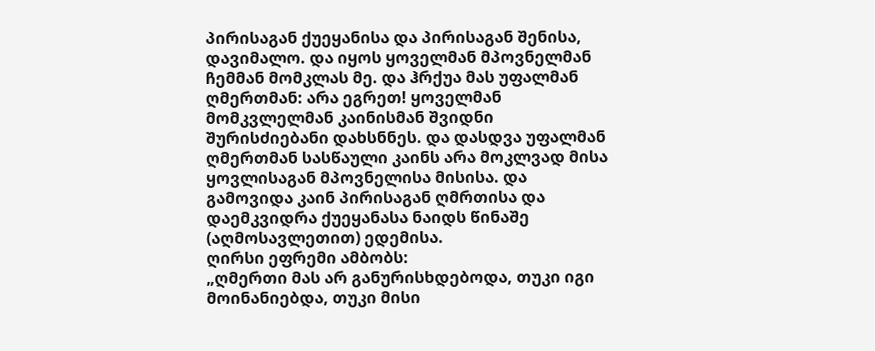პირისაგან ქუეყანისა და პირისაგან შენისა, დავიმალო. და იყოს ყოველმან მპოვნელმან ჩემმან მომკლას მე. და ჰრქუა მას უფალმან ღმერთმან: არა ეგრეთ! ყოველმან მომკვლელმან კაინისმან შვიდნი შურისძიებანი დახსნნეს. და დასდვა უფალმან ღმერთმან სასწაული კაინს არა მოკლვად მისა ყოვლისაგან მპოვნელისა მისისა. და გამოვიდა კაინ პირისაგან ღმრთისა და დაემკვიდრა ქუეყანასა ნაიდს წინაშე (აღმოსავლეთით) ედემისა.
ღირსი ეფრემი ამბობს:
„ღმერთი მას არ განურისხდებოდა, თუკი იგი მოინანიებდა, თუკი მისი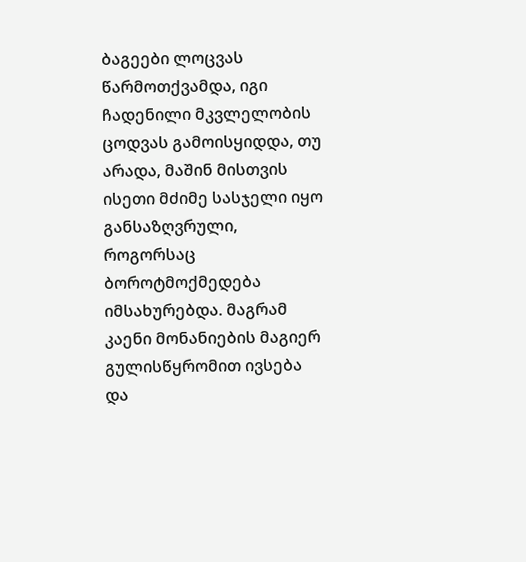ბაგეები ლოცვას წარმოთქვამდა, იგი ჩადენილი მკვლელობის ცოდვას გამოისყიდდა, თუ არადა, მაშინ მისთვის ისეთი მძიმე სასჯელი იყო განსაზღვრული, როგორსაც ბოროტმოქმედება იმსახურებდა. მაგრამ კაენი მონანიების მაგიერ გულისწყრომით ივსება და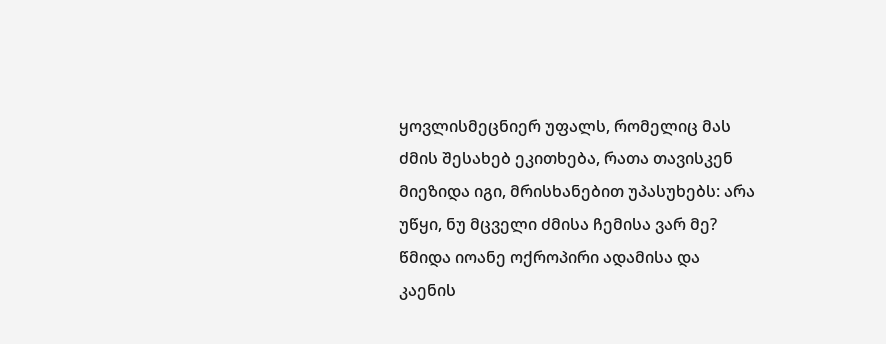ყოვლისმეცნიერ უფალს, რომელიც მას ძმის შესახებ ეკითხება, რათა თავისკენ მიეზიდა იგი, მრისხანებით უპასუხებს: არა უწყი, ნუ მცველი ძმისა ჩემისა ვარ მე?
წმიდა იოანე ოქროპირი ადამისა და კაენის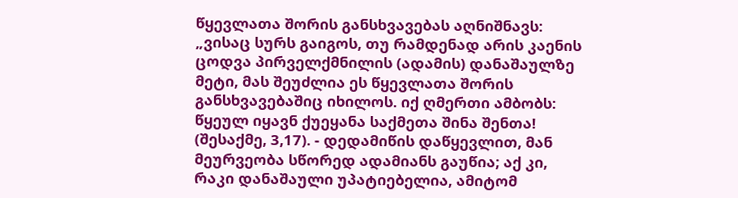წყევლათა შორის განსხვავებას აღნიშნავს:
„ვისაც სურს გაიგოს, თუ რამდენად არის კაენის ცოდვა პირველქმნილის (ადამის) დანაშაულზე მეტი, მას შეუძლია ეს წყევლათა შორის განსხვავებაშიც იხილოს. იქ ღმერთი ამბობს: წყეულ იყავნ ქუეყანა საქმეთა შინა შენთა! (შესაქმე, 3,17). - დედამიწის დაწყევლით, მან მეურვეობა სწორედ ადამიანს გაუწია; აქ კი, რაკი დანაშაული უპატიებელია, ამიტომ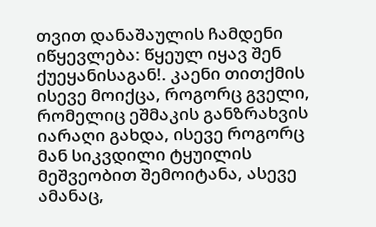თვით დანაშაულის ჩამდენი იწყევლება: წყეულ იყავ შენ ქუეყანისაგან!. კაენი თითქმის ისევე მოიქცა, როგორც გველი, რომელიც ეშმაკის განზრახვის იარაღი გახდა, ისევე როგორც მან სიკვდილი ტყუილის მეშვეობით შემოიტანა, ასევე ამანაც,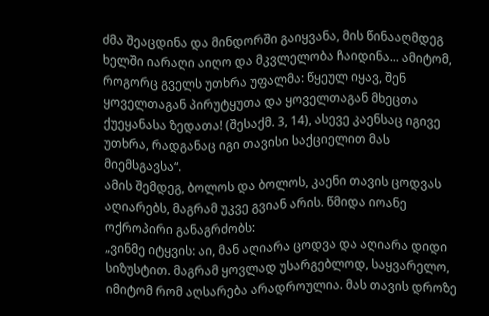ძმა შეაცდინა და მინდორში გაიყვანა, მის წინააღმდეგ ხელში იარაღი აიღო და მკვლელობა ჩაიდინა... ამიტომ, როგორც გველს უთხრა უფალმა: წყეულ იყავ, შენ ყოველთაგან პირუტყუთა და ყოველთაგან მხეცთა ქუეყანასა ზედათა! (შესაქმ. 3, 14), ასევე კაენსაც იგივე უთხრა, რადგანაც იგი თავისი საქციელით მას მიემსგავსა“.
ამის შემდეგ, ბოლოს და ბოლოს, კაენი თავის ცოდვას აღიარებს, მაგრამ უკვე გვიან არის. წმიდა იოანე ოქროპირი განაგრძობს:
„ვინმე იტყვის: აი, მან აღიარა ცოდვა და აღიარა დიდი სიზუსტით. მაგრამ ყოვლად უსარგებლოდ, საყვარელო, იმიტომ რომ აღსარება არადროულია. მას თავის დროზე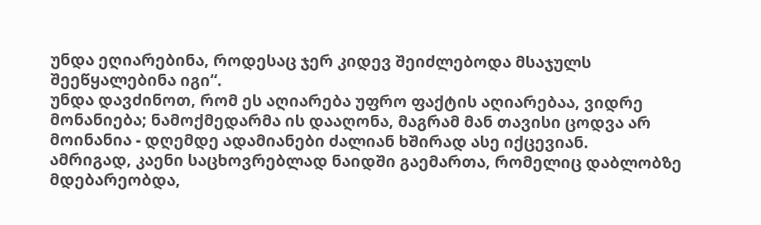უნდა ეღიარებინა, როდესაც ჯერ კიდევ შეიძლებოდა მსაჯულს შეეწყალებინა იგი“.
უნდა დავძინოთ, რომ ეს აღიარება უფრო ფაქტის აღიარებაა, ვიდრე მონანიება; ნამოქმედარმა ის დააღონა, მაგრამ მან თავისი ცოდვა არ მოინანია - დღემდე ადამიანები ძალიან ხშირად ასე იქცევიან.
ამრიგად, კაენი საცხოვრებლად ნაიდში გაემართა, რომელიც დაბლობზე მდებარეობდა,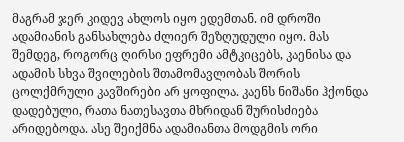მაგრამ ჯერ კიდევ ახლოს იყო ედემთან. იმ დროში ადამიანის განსახლება ძლიერ შეზღუდული იყო. მას შემდეგ, როგორც ღირსი ეფრემი ამტკიცებს, კაენისა და ადამის სხვა შვილების შთამომავლობას შორის ცოლქმრული კავშირები არ ყოფილა. კაენს ნიშანი ჰქონდა დადებული, რათა ნათესავთა მხრიდან შურისძიება არიდებოდა. ასე შეიქმნა ადამიანთა მოდგმის ორი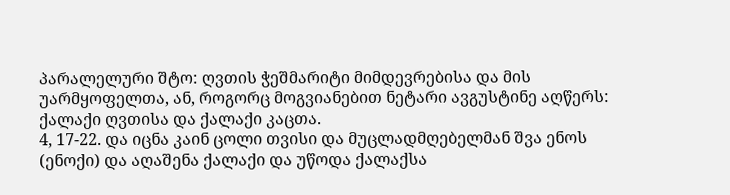პარალელური შტო: ღვთის ჭეშმარიტი მიმდევრებისა და მის უარმყოფელთა, ან, როგორც მოგვიანებით ნეტარი ავგუსტინე აღწერს: ქალაქი ღვთისა და ქალაქი კაცთა.
4, 17-22. და იცნა კაინ ცოლი თვისი და მუცლადმღებელმან შვა ენოს (ენოქი) და აღაშენა ქალაქი და უწოდა ქალაქსა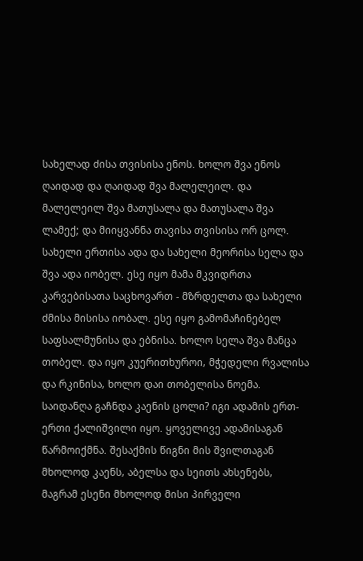სახელად ძისა თვისისა ენოს. ხოლო შვა ენოს ღაიდად და ღაიდად შვა მალელეილ. და მალელეილ შვა მათუსალა და მათუსალა შვა ლამექ; და მიიყვანნა თავისა თვისისა ორ ცოლ. სახელი ერთისა ადა და სახელი მეორისა სელა და შვა ადა იობელ. ესე იყო მამა მკვიდრთა კარვებისათა საცხოვართ - მზრდელთა და სახელი ძმისა მისისა იობალ. ესე იყო გამომაჩინებელ საფსალმუნისა და ებნისა. ხოლო სელა შვა მანცა თობელ. და იყო კუერითხუროი, მჭედელი რვალისა და რკინისა, ხოლო დაი თობელისა ნოემა.
საიდანღა გაჩნდა კაენის ცოლი? იგი ადამის ერთ-ერთი ქალიშვილი იყო. ყოველივე ადამისაგან წარმოიქმნა. შესაქმის წიგნი მის შვილთაგან მხოლოდ კაენს, აბელსა და სეითს ახსენებს, მაგრამ ესენი მხოლოდ მისი პირველი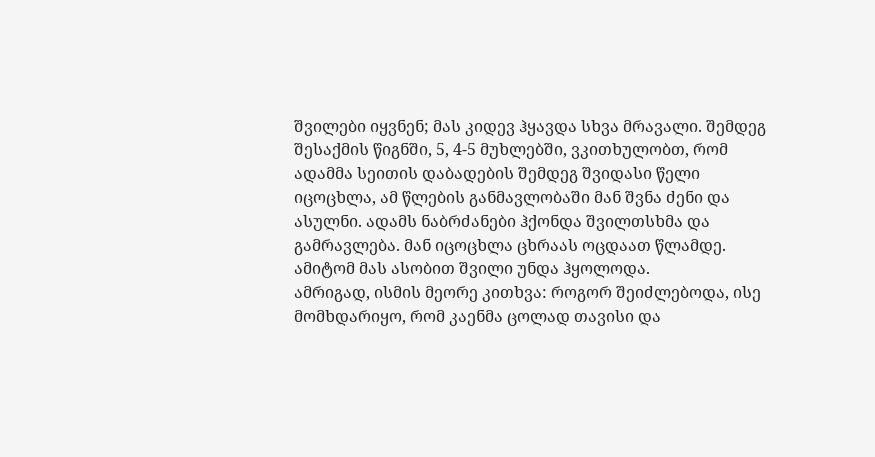შვილები იყვნენ; მას კიდევ ჰყავდა სხვა მრავალი. შემდეგ შესაქმის წიგნში, 5, 4-5 მუხლებში, ვკითხულობთ, რომ ადამმა სეითის დაბადების შემდეგ შვიდასი წელი იცოცხლა, ამ წლების განმავლობაში მან შვნა ძენი და ასულნი. ადამს ნაბრძანები ჰქონდა შვილთსხმა და გამრავლება. მან იცოცხლა ცხრაას ოცდაათ წლამდე. ამიტომ მას ასობით შვილი უნდა ჰყოლოდა.
ამრიგად, ისმის მეორე კითხვა: როგორ შეიძლებოდა, ისე მომხდარიყო, რომ კაენმა ცოლად თავისი და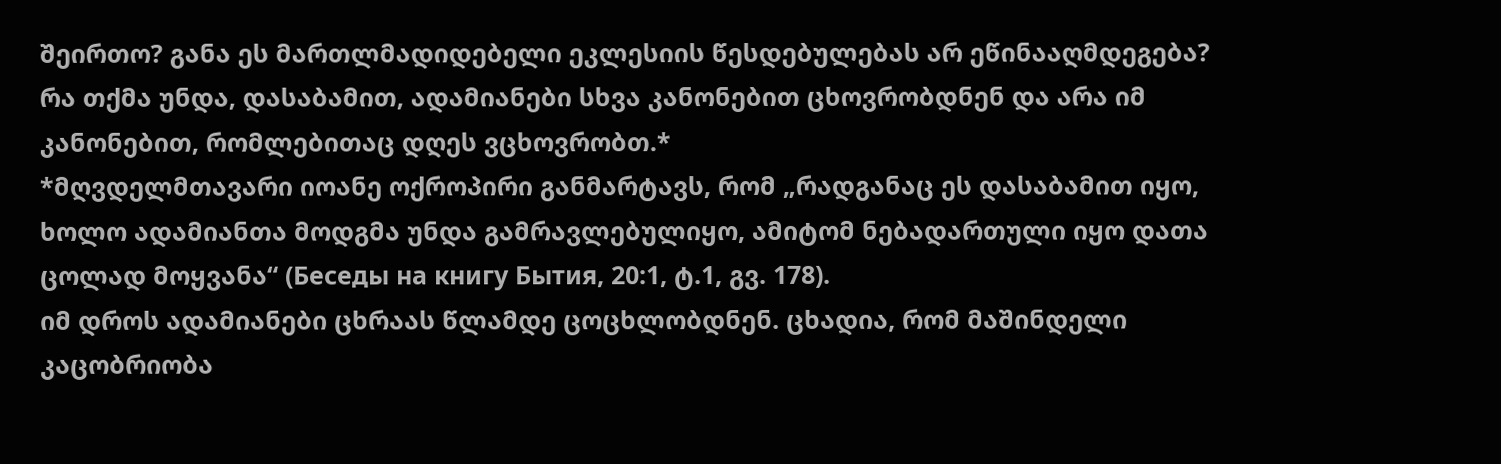შეირთო? განა ეს მართლმადიდებელი ეკლესიის წესდებულებას არ ეწინააღმდეგება? რა თქმა უნდა, დასაბამით, ადამიანები სხვა კანონებით ცხოვრობდნენ და არა იმ კანონებით, რომლებითაც დღეს ვცხოვრობთ.*
*მღვდელმთავარი იოანე ოქროპირი განმარტავს, რომ „რადგანაც ეს დასაბამით იყო, ხოლო ადამიანთა მოდგმა უნდა გამრავლებულიყო, ამიტომ ნებადართული იყო დათა ცოლად მოყვანა“ (Беседы на книгу Бытия, 20:1, ტ.1, გვ. 178).
იმ დროს ადამიანები ცხრაას წლამდე ცოცხლობდნენ. ცხადია, რომ მაშინდელი კაცობრიობა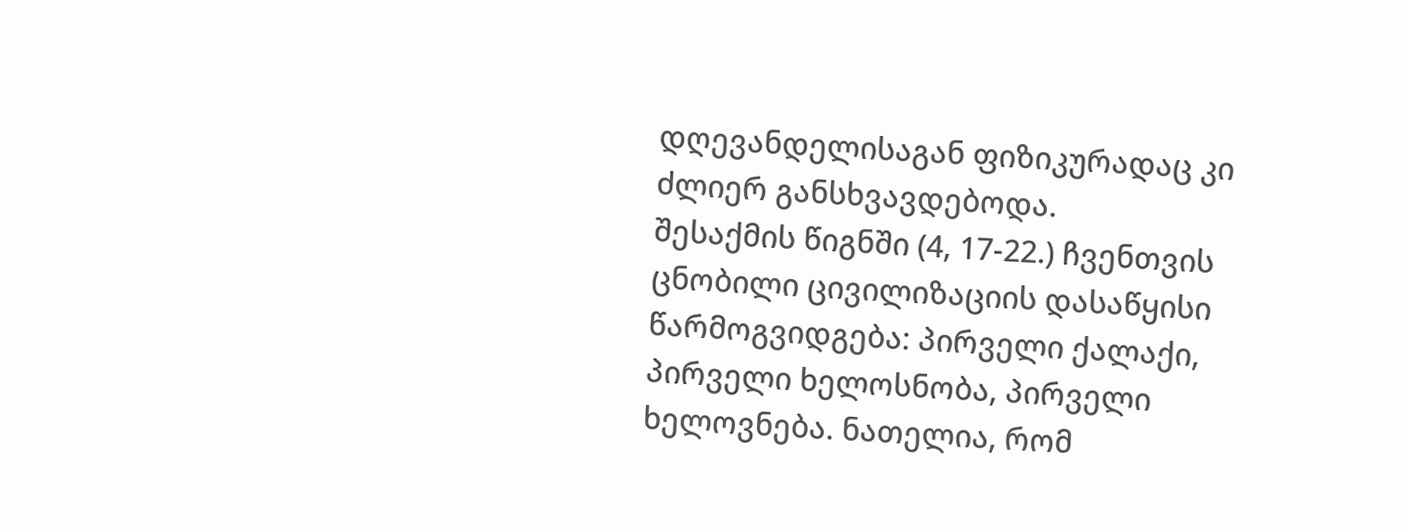დღევანდელისაგან ფიზიკურადაც კი ძლიერ განსხვავდებოდა.
შესაქმის წიგნში (4, 17-22.) ჩვენთვის ცნობილი ცივილიზაციის დასაწყისი წარმოგვიდგება: პირველი ქალაქი, პირველი ხელოსნობა, პირველი ხელოვნება. ნათელია, რომ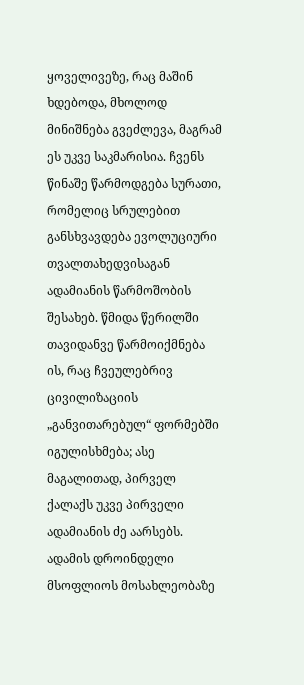ყოველივეზე, რაც მაშინ ხდებოდა, მხოლოდ მინიშნება გვეძლევა, მაგრამ ეს უკვე საკმარისია. ჩვენს წინაშე წარმოდგება სურათი, რომელიც სრულებით განსხვავდება ევოლუციური თვალთახედვისაგან ადამიანის წარმოშობის შესახებ. წმიდა წერილში თავიდანვე წარმოიქმნება ის, რაც ჩვეულებრივ ცივილიზაციის „განვითარებულ“ ფორმებში იგულისხმება; ასე მაგალითად, პირველ ქალაქს უკვე პირველი ადამიანის ძე აარსებს. ადამის დროინდელი მსოფლიოს მოსახლეობაზე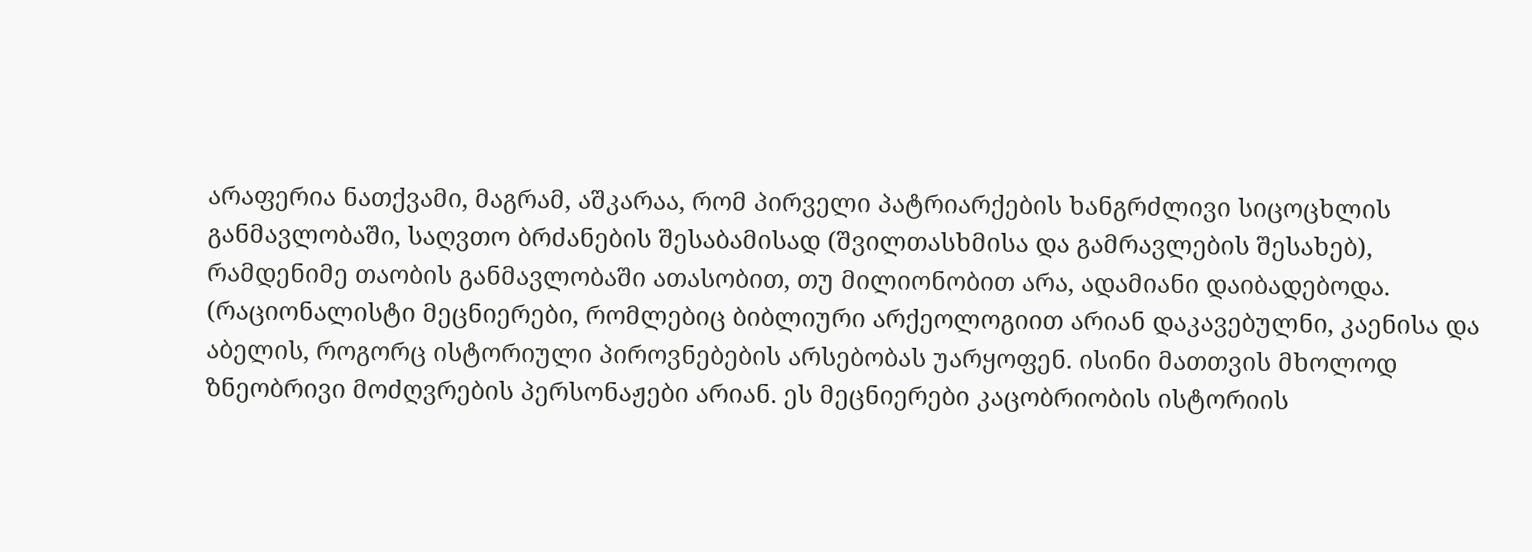არაფერია ნათქვამი, მაგრამ, აშკარაა, რომ პირველი პატრიარქების ხანგრძლივი სიცოცხლის განმავლობაში, საღვთო ბრძანების შესაბამისად (შვილთასხმისა და გამრავლების შესახებ), რამდენიმე თაობის განმავლობაში ათასობით, თუ მილიონობით არა, ადამიანი დაიბადებოდა.
(რაციონალისტი მეცნიერები, რომლებიც ბიბლიური არქეოლოგიით არიან დაკავებულნი, კაენისა და აბელის, როგორც ისტორიული პიროვნებების არსებობას უარყოფენ. ისინი მათთვის მხოლოდ ზნეობრივი მოძღვრების პერსონაჟები არიან. ეს მეცნიერები კაცობრიობის ისტორიის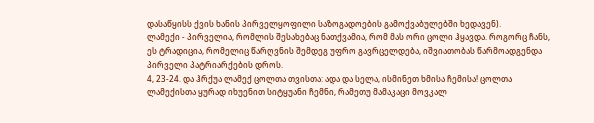დასაწყისს ქვის ხანის პირველყოფილი საზოგადოების გამოქვაბულებში ხედავენ).
ლამექი - პირველია, რომლის შესახებაც ნათქვამია, რომ მას ორი ცოლი ჰყავდა. როგორც ჩანს, ეს ტრადიცია, რომელიც წარღვნის შემდეგ უფრო გავრცელდება, იშვიათობას წარმოადგენდა პირველი პატრიარქების დროს.
4, 23-24. და ჰრქუა ლამექ ცოლთა თვისთა: ადა და სელა, ისმინეთ ხმისა ჩემისა! ცოლთა ლამექისთა ყურად იხუენით სიტყუანი ჩემნი, რამეთუ მამაკაცი მოვკალ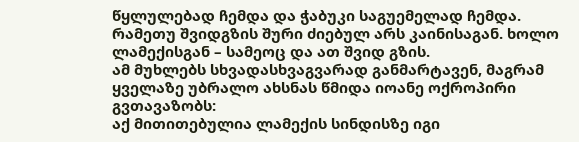წყლულებად ჩემდა და ჭაბუკი საგუემელად ჩემდა. რამეთუ შვიდგზის შური ძიებულ არს კაინისაგან. ხოლო ლამექისგან – სამეოც და ათ შვიდ გზის.
ამ მუხლებს სხვადასხვაგვარად განმარტავენ, მაგრამ ყველაზე უბრალო ახსნას წმიდა იოანე ოქროპირი გვთავაზობს:
აქ მითითებულია ლამექის სინდისზე იგი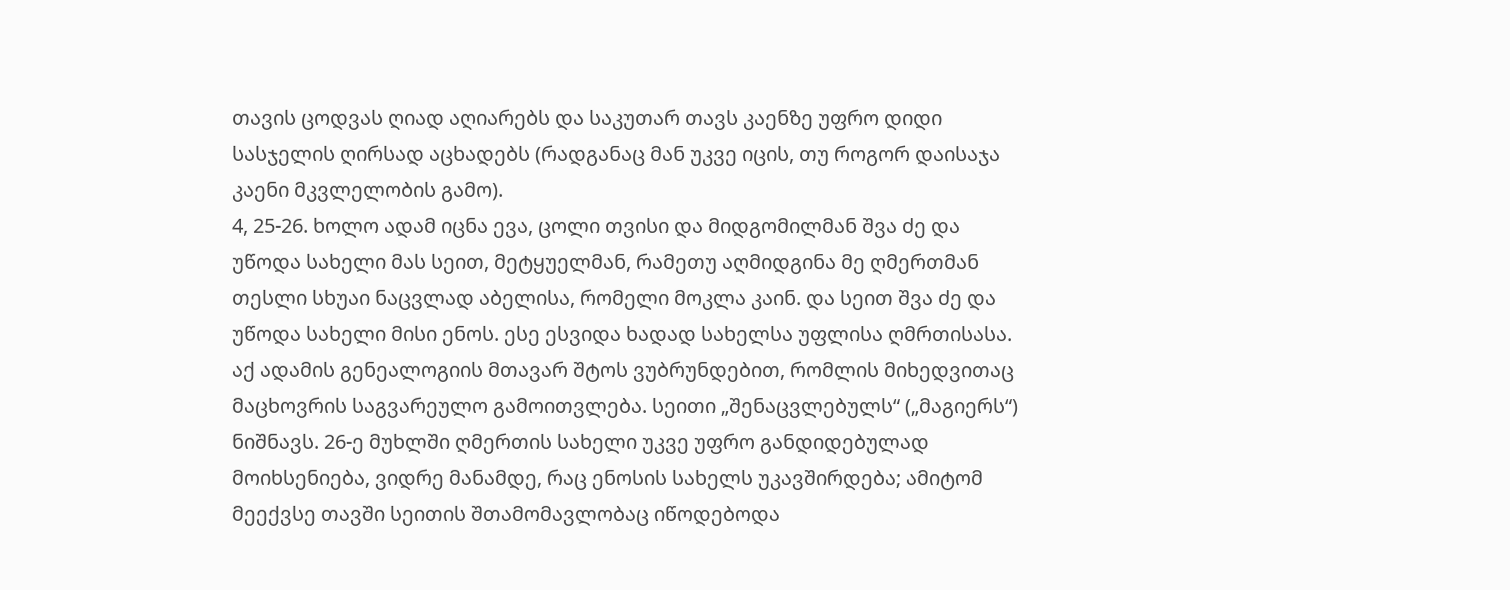თავის ცოდვას ღიად აღიარებს და საკუთარ თავს კაენზე უფრო დიდი სასჯელის ღირსად აცხადებს (რადგანაც მან უკვე იცის, თუ როგორ დაისაჯა კაენი მკვლელობის გამო).
4, 25-26. ხოლო ადამ იცნა ევა, ცოლი თვისი და მიდგომილმან შვა ძე და უწოდა სახელი მას სეით, მეტყუელმან, რამეთუ აღმიდგინა მე ღმერთმან თესლი სხუაი ნაცვლად აბელისა, რომელი მოკლა კაინ. და სეით შვა ძე და უწოდა სახელი მისი ენოს. ესე ესვიდა ხადად სახელსა უფლისა ღმრთისასა.
აქ ადამის გენეალოგიის მთავარ შტოს ვუბრუნდებით, რომლის მიხედვითაც მაცხოვრის საგვარეულო გამოითვლება. სეითი „შენაცვლებულს“ („მაგიერს“) ნიშნავს. 26-ე მუხლში ღმერთის სახელი უკვე უფრო განდიდებულად მოიხსენიება, ვიდრე მანამდე, რაც ენოსის სახელს უკავშირდება; ამიტომ მეექვსე თავში სეითის შთამომავლობაც იწოდებოდა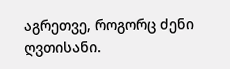აგრეთვე, როგორც ძენი ღვთისანი.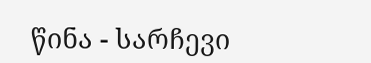წინა - სარჩევი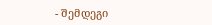- შემდეგი